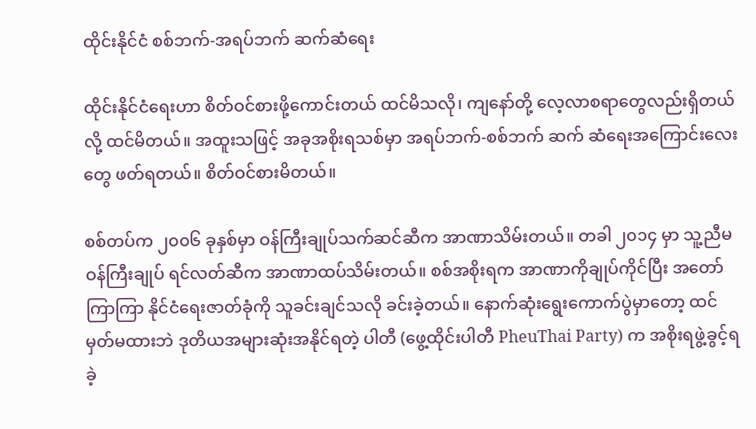ထိုင်းနိုင်ငံ စစ်ဘက်-အရပ်ဘက် ဆက်ဆံရေး

ထိုင်းနိုင်ငံရေးဟာ စိတ်ဝင်စားဖို့ကောင်းတယ် ထင်မိသလို၊ ကျနော်တို့ လေ့လာစရာတွေလည်းရှိတယ်လို့ ထင်မိတယ်။ အထူးသဖြင့် အခုအစိုးရသစ်မှာ အရပ်ဘက်-စစ်ဘက် ဆက် ဆံရေးအကြောင်းလေးတွေ ဖတ်ရတယ်။ စိတ်ဝင်စားမိတယ်။

စစ်တပ်က ၂၀၀၆ ခုနှစ်မှာ ဝန်ကြီးချုပ်သက်ဆင်ဆီက အာဏာသိမ်းတယ်။ တခါ ၂၀၁၄ မှာ သူ့ညီမ ဝန်ကြီးချုပ် ရင်လတ်ဆီက အာဏာထပ်သိမ်းတယ်။ စစ်အစိုးရက အာဏာကိုချုပ်ကိုင်ပြီး အတော်ကြာကြာ နိုင်ငံရေးဇာတ်ခုံကို သူခင်းချင်သလို ခင်းခဲ့တယ်။ နောက်ဆုံးရွေးကောက်ပွဲမှာတော့ ထင်မှတ်မထားဘဲ ဒုတိယအများဆုံးအနိုင်ရတဲ့ ပါတီ (ဖွေ့ထိုင်းပါတီ PheuThai Party) က အစိုးရဖွဲ့ခွင့်ရခဲ့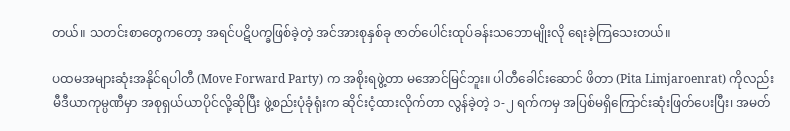တယ်။ သတင်းစာတွေကတော့ အရင်ပဋိပက္ခဖြစ်ခဲ့တဲ့ အင်အားစုနှစ်ခု ဇာတ်ပေါင်းထုပ်ခန်းသဘောမျိုးလို ရေးခဲ့ကြသေးတယ်။

ပထမအများဆုံးအနိုင်ရပါတီ (Move Forward Party) က အစိုးရဖွဲ့တာ မအောင်မြင်ဘူး။ ပါတီခေါင်းဆောင် ဖိတာ (Pita Limjaroenrat) ကိုလည်း မီဒီယာကုမ္ပဏီမှာ အစုရှယ်ယာပိုင်လို့ဆိုပြီး ဖွဲ့စည်းပုံခုံရုံးက ဆိုင်းငံ့ထားလိုက်တာ လွန်ခဲ့တဲ့ ၁-၂ ရက်ကမှ အပြစ်မရှိကြောင်းဆုံးဖြတ်ပေးပြီး၊ အမတ်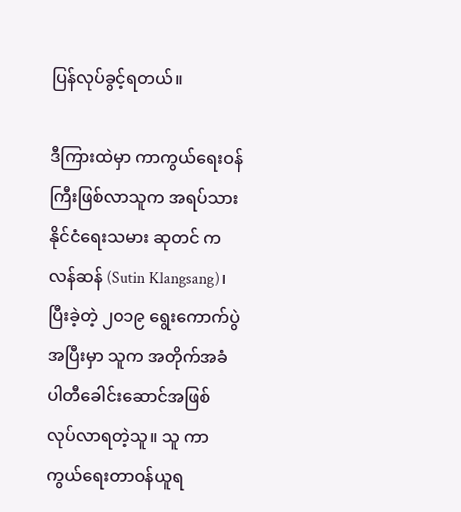ပြန်လုပ်ခွင့်ရတယ်။

ဒီကြားထဲမှာ ကာကွယ်ရေးဝန်ကြီးဖြစ်လာသူက အရပ်သားနိုင်ငံရေးသမား ဆုတင် ကလန်ဆန် (Sutin Klangsang)၊ ပြီးခဲ့တဲ့ ၂၀၁၉ ရွေးကောက်ပွဲအပြီးမှာ သူက အတိုက်အခံပါတီခေါင်းဆောင်အဖြစ် လုပ်လာရတဲ့သူ။ သူ ကာကွယ်ရေးတာဝန်ယူရ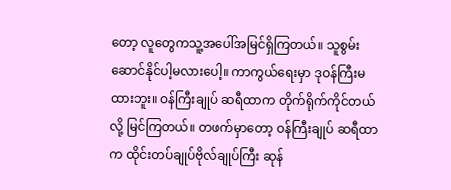တော့ လူတွေကသူ့အပေါ်အမြင်ရှိကြတယ်။ သူစွမ်းဆောင်နိုင်ပါ့မလားပေါ့။ ကာကွယ်ရေးမှာ ဒုဝန်ကြီးမထားဘူး။ ဝန်ကြီးချုပ် ဆရီထာက တိုက်ရိုက်ကိုင်တယ်လို့ မြင်ကြတယ်။ တဖက်မှာတော့ ဝန်ကြီးချုပ် ဆရီထာက ထိုင်းတပ်ချုပ်ဗိုလ်ချုပ်ကြီး ဆုန်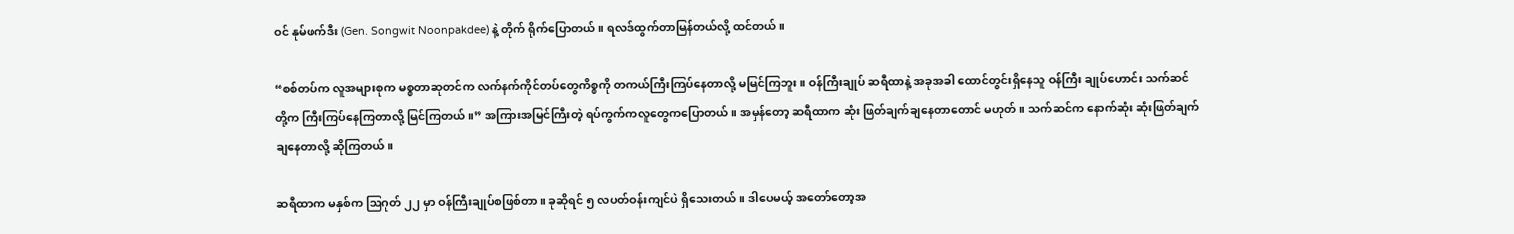ဝင် နုမ်ဖက်ဒီး (Gen. Songwit Noonpakdee) နဲ့ တိုက် ရိုက်ပြောတယ်။ ရလဒ်ထွက်တာမြန်တယ်လို့ ထင်တယ်။

“စစ်တပ်က လူအများစုက မစ္စတာဆုတင်က လက်နက်ကိုင်တပ်တွေကိစ္စကို တကယ်ကြီးကြပ်နေတာလို့ မမြင်ကြဘူး။ ဝန်ကြီးချုပ် ဆရီထာနဲ့ အခုအခါ ထောင်တွင်းရှိနေသူ ဝန်ကြီး ချုပ်ဟောင်း သက်ဆင်တို့က ကြီးကြပ်နေကြတာလို့ မြင်ကြတယ်။” အကြားအမြင်ကြီးတဲ့ ရပ်ကွက်ကလူတွေကပြောတယ်။ အမှန်တော့ ဆရီထာက ဆုံး ဖြတ်ချက်ချနေတာတောင် မဟုတ်။ သက်ဆင်က နောက်ဆုံး ဆုံးဖြတ်ချက်ချနေတာလို့ ဆိုကြတယ်။

ဆရီထာက မနှစ်က ဩဂုတ် ၂၂ မှာ ဝန်ကြီးချုပ်စဖြစ်တာ။ ခုဆိုရင် ၅ လပတ်ဝန်းကျင်ပဲ ရှိသေးတယ်။ ဒါပေမယ့် အတော်တော့အ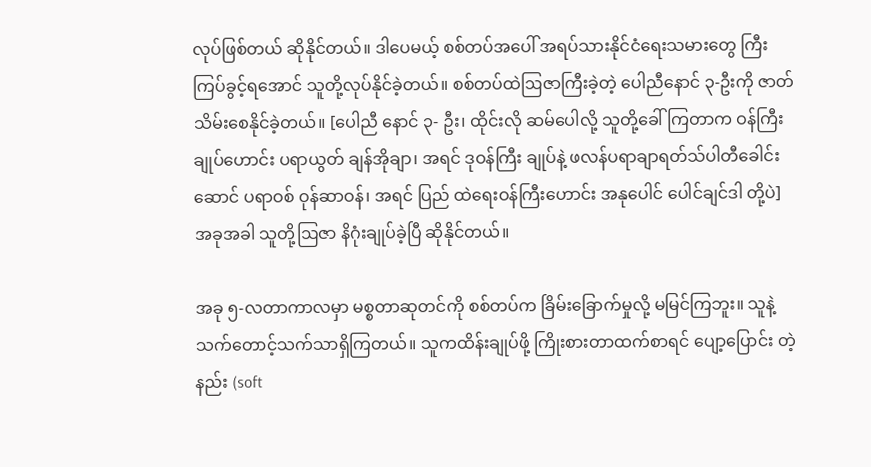လုပ်ဖြစ်တယ် ဆိုနိုင်တယ်။ ဒါပေမယ့် စစ်တပ်အပေါ် အရပ်သားနိုင်ငံရေးသမားတွေ ကြီးကြပ်ခွင့်ရအောင် သူတို့လုပ်နိုင်ခဲ့တယ်။ စစ်တပ်ထဲဩဇာကြီးခဲ့တဲ့ ပေါညီနောင် ၃-ဦးကို ဇာတ်သိမ်းစေနိုင်ခဲ့တယ်။ [ပေါညီ နောင် ၃- ဦး၊ ထိုင်းလို ဆမ်ပေါလို့ သူတို့ခေါ်ကြတာက ဝန်ကြီးချုပ်ဟောင်း ပရာယွတ် ချန်အိုချာ၊ အရင် ဒုဝန်ကြီး ချုပ်နဲ့ ဖလန်ပရာချာရတ်သ်ပါတီခေါင်းဆောင် ပရာဝစ် ဝုန်ဆာဝန်၊ အရင် ပြည် ထဲရေးဝန်ကြီးဟောင်း အနုပေါင် ပေါင်ချင်ဒါ တို့ပဲ] အခုအခါ သူတို့ဩဇာ နိဂုံးချုပ်ခဲ့ပြီ ဆိုနိုင်တယ်။

အခု ၅-လတာကာလမှာ မစ္စတာဆုတင်ကို စစ်တပ်က ခြိမ်းခြောက်မှုလို့ မမြင်ကြဘူး။ သူနဲ့သက်တောင့်သက်သာရှိကြတယ်။ သူကထိန်းချုပ်ဖို့ ကြိုးစားတာထက်စာရင် ပျော့ပြောင်း တဲ့နည်း (soft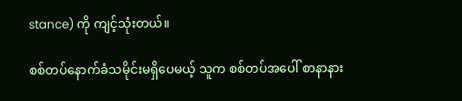stance) ကို ကျင့်သုံးတယ်။

စစ်တပ်နောက်ခံသမိုင်းမရှိပေမယ့် သူက စစ်တပ်အပေါ် စာနာနား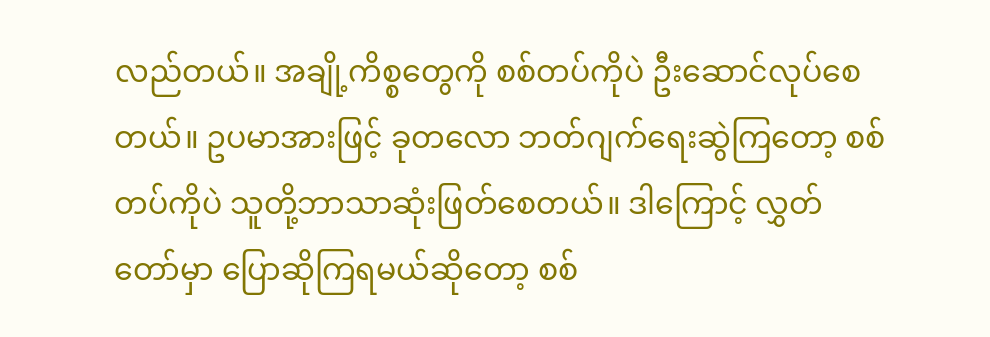လည်တယ်။ အချို့ကိစ္စတွေကို စစ်တပ်ကိုပဲ ဦးဆောင်လုပ်စေတယ်။ ဥပမာအားဖြင့် ခုတလော ဘတ်ဂျက်ရေးဆွဲကြတော့ စစ်တပ်ကိုပဲ သူတို့ဘာသာဆုံးဖြတ်စေတယ်။ ဒါကြောင့် လွှတ်တော်မှာ ပြောဆိုကြရမယ်ဆိုတော့ စစ်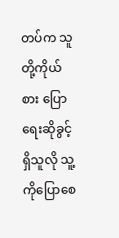တပ်က သူတို့ကိုယ်စား ပြောရေးဆိုခွင့်ရှိသူလို သူ့ကိုပြောစေ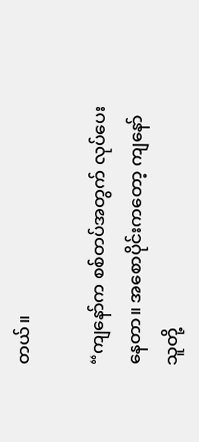တယ်။

“ကျနော်က စစ်တပ်အတွက် လုပ်ပေးနေတာ။ အစောပိုင်းကတော့ ကျနော်သူတို့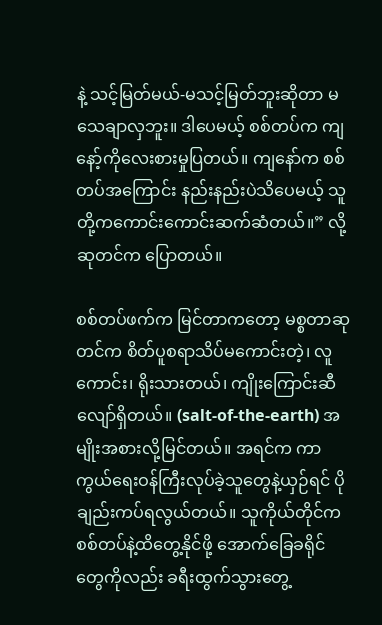နဲ့ သင့်မြတ်မယ်-မသင့်မြတ်ဘူးဆိုတာ မသေချာလှဘူး။ ဒါပေမယ့် စစ်တပ်က ကျနော့်ကိုလေးစားမှုပြတယ်။ ကျနော်က စစ်တပ်အကြောင်း နည်းနည်းပဲသိပေမယ့် သူတို့ကကောင်းကောင်းဆက်ဆံတယ်။” လို့ ဆုတင်က ပြောတယ်။

စစ်တပ်ဖက်က မြင်တာကတော့ မစ္စတာဆုတင်က စိတ်ပူစရာသိပ်မကောင်းတဲ့၊ လူကောင်း၊ ရိုးသားတယ်၊ ကျိုးကြောင်းဆီလျော်ရှိတယ်။ (salt-of-the-earth) အမျိုးအစားလို့မြင်တယ်။ အရင်က ကာကွယ်ရေးဝန်ကြီးလုပ်ခဲ့သူတွေနဲ့ယှဉ်ရင် ပိုချည်းကပ်ရလွယ်တယ်။ သူကိုယ်တိုင်က စစ်တပ်နဲ့ထိတွေ့နိုင်ဖို့ အောက်ခြေခရိုင်တွေကိုလည်း ခရီးထွက်သွားတွေ့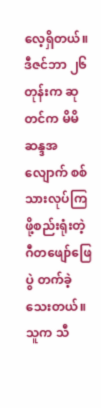လေ့ရှိတယ်။ ဒီဇင်ဘာ ၂၆ တုန်းက ဆုတင်က မိမိဆန္ဒအလျောက် စစ်သားလုပ်ကြဖို့စည်းရုံးတဲ့ ဂီတဖျော်ဖြေပွဲ တက်ခဲ့သေးတယ်။ သူက သီ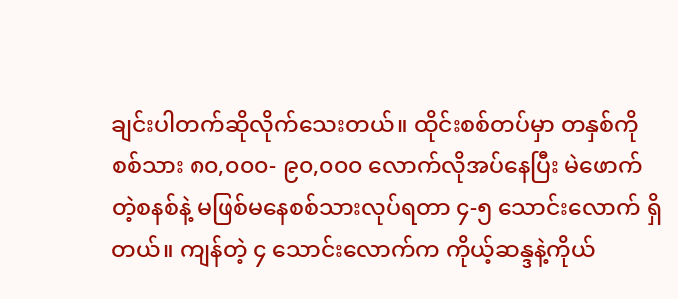ချင်းပါတက်ဆိုလိုက်သေးတယ်။ ထိုင်းစစ်တပ်မှာ တနှစ်ကို စစ်သား ၈၀,၀၀၀- ၉၀,၀၀၀ လောက်လိုအပ်နေပြီး မဲဖောက်တဲ့စနစ်နဲ့ မဖြစ်မနေစစ်သားလုပ်ရတာ ၄-၅ သောင်းလောက် ရှိတယ်။ ကျန်တဲ့ ၄ သောင်းလောက်က ကိုယ့်ဆန္ဒနဲ့ကိုယ်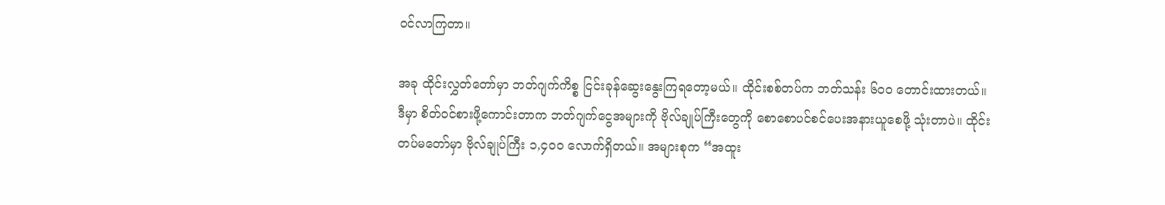ဝင်လာကြတာ။

အခု ထိုင်းလွှတ်တော်မှာ ဘတ်ဂျက်ကိစ္စ ငြင်းခုန်ဆွေးနွေးကြရတော့မယ်။ ထိုင်းစစ်တပ်က ဘတ်သန်း ၆၀၀ တောင်းထားတယ်။ ဒီမှာ စိတ်ဝင်စားဖို့ကောင်းတာက ဘတ်ဂျက်ငွေအများကို ဗိုလ်ချုပ်ကြီးတွေကို စောစောပင်စင်ပေးအနားယူစေဖို့ သုံးတာပဲ။ ထိုင်းတပ်မတော်မှာ ဗိုလ်ချုပ်ကြီး ၁,၄၀၀ လောက်ရှိတယ်။ အများစုက “အထူး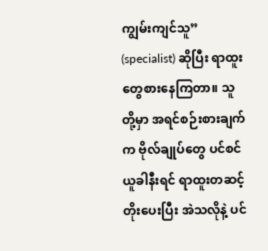ကျွမ်းကျင်သူ” (specialist) ဆိုပြီး ရာထူးတွေစားနေကြတာ။ သူတို့မှာ အရင်စဉ်းစားချက်က ဗိုလ်ချုပ်တွေ ပင်စင်ယူခါနီးရင် ရာထူးတဆင့်တိုးပေးပြီး အဲသလိုနဲ့ ပင်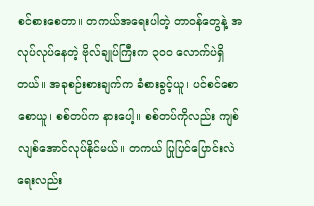စင်စားစေတာ။ တကယ်အရေးပါတဲ့ တာဝန်တွေနဲ့ အလုပ်လုပ်နေတဲ့ ဗိုလ်ချုပ်ကြီးက ၃၀၀ လောက်ပဲရှိတယ်။ အခုစဉ်းစားချက်က ခံစားခွင့်ယူ၊ ပင်စင်စောစောယူ၊ စစ်တပ်က နားပေါ့။ စစ်တပ်ကိုလည်း ကျစ်လျစ်အောင်လုပ်နိုင်မယ်။ တကယ် ပြုပြင်ပြောင်းလဲရေးလည်း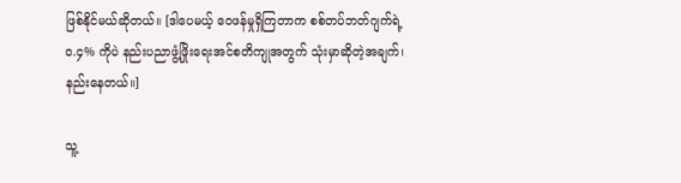ဖြစ်နိုင်မယ်ဆိုတယ်။ [ဒါပေမယ့် ဝေဖန်မှုရှိကြတာက စစ်တပ်ဘတ်ဂျက်ရဲ့ ၀.၄% ကိုပဲ နည်းပညာဖွံ့ဖြိုးရေးအင်စတိကျုအတွက် သုံးမှာဆိုတဲ့အချက်၊ နည်းနေတယ်။]

သူ့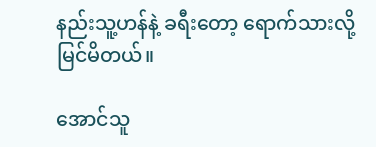နည်းသူ့ဟန်နဲ့ ခရီးတော့ ရောက်သားလို့ မြင်မိတယ်။

အောင်သူ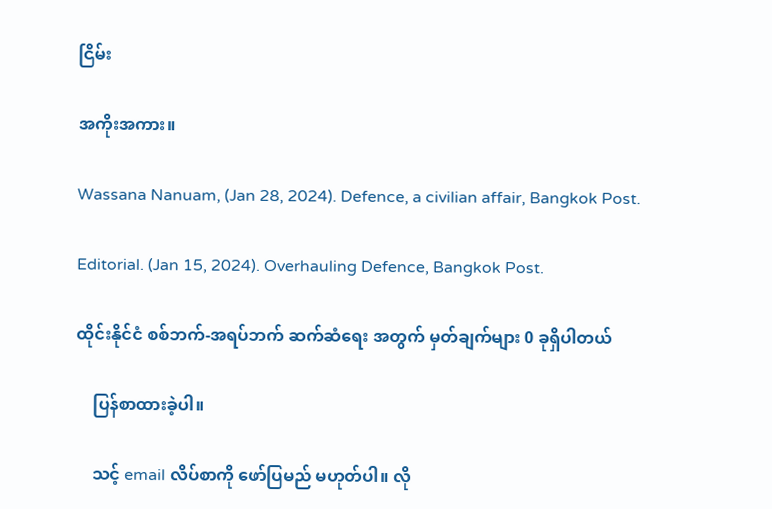ငြိမ်း

အကိုးအကား။

Wassana Nanuam, (Jan 28, 2024). Defence, a civilian affair, Bangkok Post.

Editorial. (Jan 15, 2024). Overhauling Defence, Bangkok Post.

ထိုင်းနိုင်ငံ စစ်ဘက်-အရပ်ဘက် ဆက်ဆံရေး အတွက် မှတ်ချက်များ 0 ခုရှိပါတယ်

    ပြန်စာထားခဲ့ပါ။

    သင့် email လိပ်စာကို ဖော်ပြမည် မဟုတ်ပါ။ လို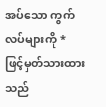အပ်သော ကွက်လပ်များကို * ဖြင့်မှတ်သားထားသည်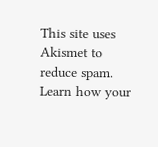This site uses Akismet to reduce spam. Learn how your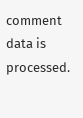comment data is processed.